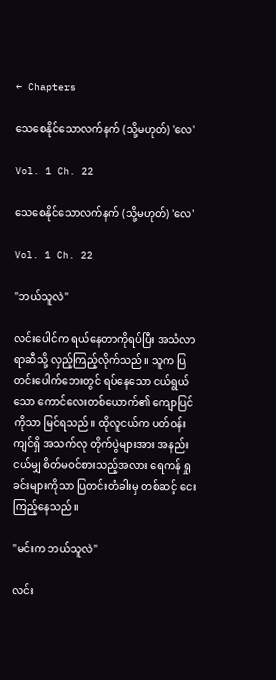← Chapters

သေစေနိုင်သောလက်နက် (သို့မဟုတ်) 'လေ'

Vol. 1 Ch. 22

သေစေနိုင်သောလက်နက် (သို့မဟုတ်) 'လေ'

Vol. 1 Ch. 22

"ဘယ်သူလဲ"

လင်းပေါင်က ရယ်နေတာကိုရပ်ပြီး အသံလာရာဆီသို့ လှည့်ကြည့်လိုက်သည်။ သူက ပြတင်းပေါက်ဘေးတွင် ရပ်နေသော ငယ်ရွယ်သော ကောင်‌လေးတစ်ယောက်၏ ကျောပြင်ကိုသာ မြင်ရသည်။ ထိုလူငယ်က ပတ်ဝန်းကျင်ရှိ အသက်လု တိုက်ပွဲများအား အနည်းငယ်မျှ စိတ်မဝင်စားသည့်အလား ရေကန် ရှုခင်းများကိုသာ ပြတင်းတံခါးမှ တစ်ဆင့် ငေးကြည့်နေသည်။

"မင်းက ဘယ်သူလဲ"

လင်း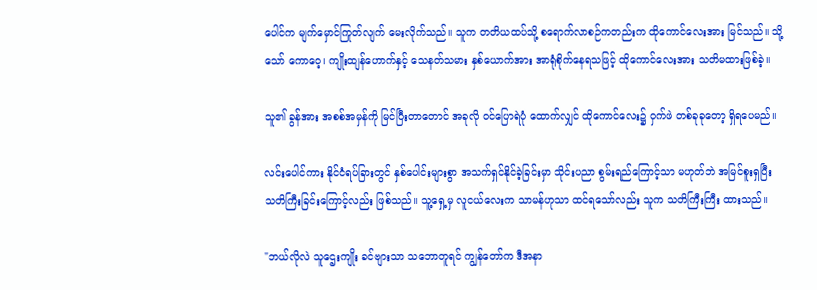ပေါင်က မျက်မှောင်ကြုတ်လျက် မေးလိုက်သည်။ သူက တတိယထပ်သို့ စရောက်လာစဉ်ကတည်းက ထိုကောင်လေးအား မြင်သည်။ သို့သော် ကောဝေ့၊ ကျိုးထျန်ဟောက်နှင့် သေနတ်သမား နှစ်ယောက်အား အာရုံစိုက်နေရသဖြင့် ထိုကောင်လေးအား သတိမထားဖြစ်ခဲ့။

သူ၏ ခွန်အား အစစ်အမှန်ကို မြင်ပြီးတာတောင် အခုလို ဝင်ပြောရဲပုံ ထောက်လျှင် ထိုကောင်‌လေး၌ ဝှက်ဖဲ တစ်ခုခုတော့ ရှိရပေမည်။

လင်းပေါင်ကား နိုင်ငံရပ်ခြားတွင် နှစ်ပေါင်းများစွာ အသက်ရှင်နိုင်ခဲ့ခြင်းမှာ သိုင်းပညာ စွမ်းရည်ကြောင့်သာ မဟုတ်ဘဲ အမြင်စူးရှပြီး သတိကြီးခြင်းကြောင့်လည်း ဖြစ်သည်။ သူ့ရှေ့မှ လူငယ်လေးက သာမန်ဟုသာ ထင်ရသော်လည်း သူက သတိကြီးကြီး ထားသည်။

"ဘယ်လိုလဲ သူဌေးကျိုး ခင်ဗျားသာ သဘောတူရင် ကျွန်တော်က ဒီအနာ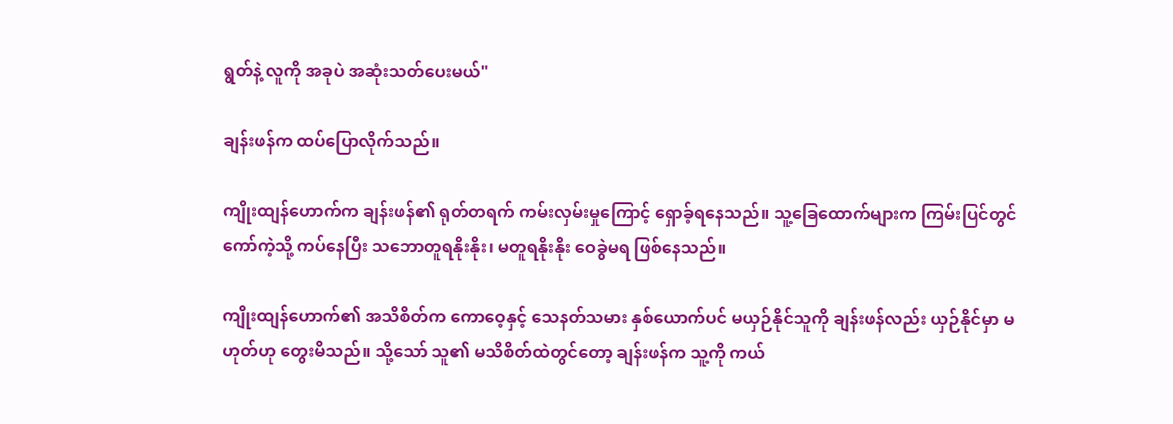ရွတ်နဲ့ လူကို အခုပဲ အဆုံးသတ်ပေးမယ်"

ချန်းဖန်က ထပ်ပြောလိုက်သည်။

ကျိုးထျန်‌ဟောက်က ချန်းဖန်၏ ရုတ်တရက် ကမ်းလှမ်းမှုကြောင့် ရှောခ့်ရနေ‌သည်။ သူ့ခြေထောက်များက ကြမ်းပြင်တွင် ကော်ကဲ့သို့ ကပ်နေပြီး သဘောတူရနိုးနိုး၊ မတူရနိုးနိုး ဝေခွဲမရ ဖြစ်နေသည်။

ကျိုးထျန်ဟောက်၏ အသိစိတ်က ကောဝေ့နှင့် သေနတ်သမား နှစ်ယောက်ပင် မယှဉ်နိုင်သူကို ချန်းဖန်လည်း ယှဉ်နိုင်မှာ မဟုတ်ဟု တွေးမိသည်။ သို့သော် သူ၏ မသိစိတ်ထဲတွင်တော့ ချန်းဖန်က သူ့ကို ကယ်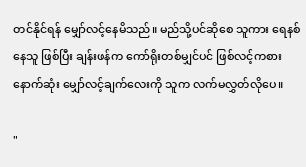တင်နိုင်ရန် မျှော်လင့်နေမိသည်။ မည်သို့ပင်ဆိုစေ သူကား ရေနစ်နေသူ ဖြစ်ပြီး ချန်းဖန်က ကော်ရိုးတစ်မျှင်ပင် ဖြစ်လင့်ကစား နောက်ဆုံး မျှော်လင့်ချက်လေးကို သူက လက်မလွှတ်လိုပေ။

"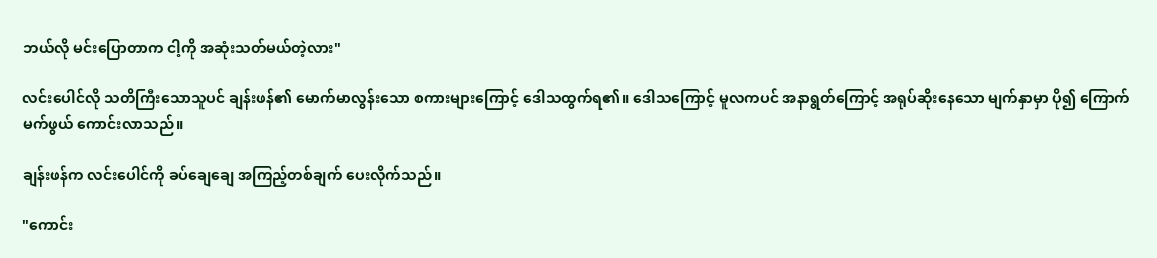ဘယ်လို မင်းပြောတာက ငါ့ကို အဆုံးသတ်မယ်တဲ့လား"

လင်းပေါင်လို သတိကြီးသောသူပင် ချန်းဖန်၏ မောက်မာလွန်းသော စကားများကြောင့် ဒေါသထွက်ရ၏။ ဒေါသကြောင့် မူလကပင် အနာရွတ်ကြောင့် အရုပ်ဆိုးနေသော မျက်နှာမှာ ပို၍ ကြောက်မက်ဖွယ် ကောင်းလာသည်။

ချန်းဖန်က လင်းပေါင်ကို ခပ်ချေချေ အကြည့်တစ်ချက် ပေးလိုက်သည်။

"ကောင်း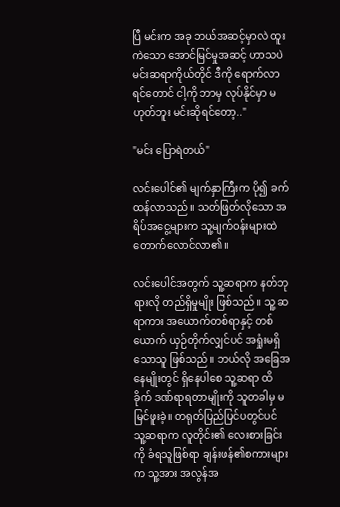ပြီ မင်းက အခု ဘယ်အဆင့်မှာလဲ ထူးကဲသော အောင်မြင်မှုအဆင့် ဟာသပဲ မင်းဆရာကိုယ်တိုင် ဒီကို ရောက်လာရင်တောင် ငါ့ကို ဘာမှ လုပ်နိုင်မှာ မဟုတ်ဘူး မင်းဆိုရင်တော့.."

"မင်း ပြောရဲတယ်"

လင်းပေါင်၏ မျက်နှာကြီးက ပို၍ ခက်ထန်လာသည်။ သတ်ဖြတ်လိုသော အရိပ်အငွေ့များက သူ့မျက်ဝန်းများထဲ တောက်လောင်လာ၏။

လင်းပေါင်အတွက် သူ့ဆရာက နတ်ဘုရားလို တည်ရှိမှုမျိုး ဖြစ်သည်။ သူ့ ဆရာကား အယောက်တစ်ရာနှင့် တစ်ယောက် ယှဉ်တိုက်လျှင်ပင် အရှုံးမရှိသောသူ ဖြစ်သည်။ ဘယ်လို အခြေအနေမျိုးတွင် ရှိနေပါစေ သူ့ဆရာ ထိခိုက် ဒဏ်ရာရတာမျိုးကို သူတခါမှ မမြင်ဖူးခဲ့။ တရုတ်ပြည်ပြင်ပတွင်ပင် သူ့ဆရာက လူတိုင်း၏ လေးစားခြင်းကို ခံရသူဖြစ်ရာ ချန်းဖန်၏စကားများက သူ့အား အလွန်အ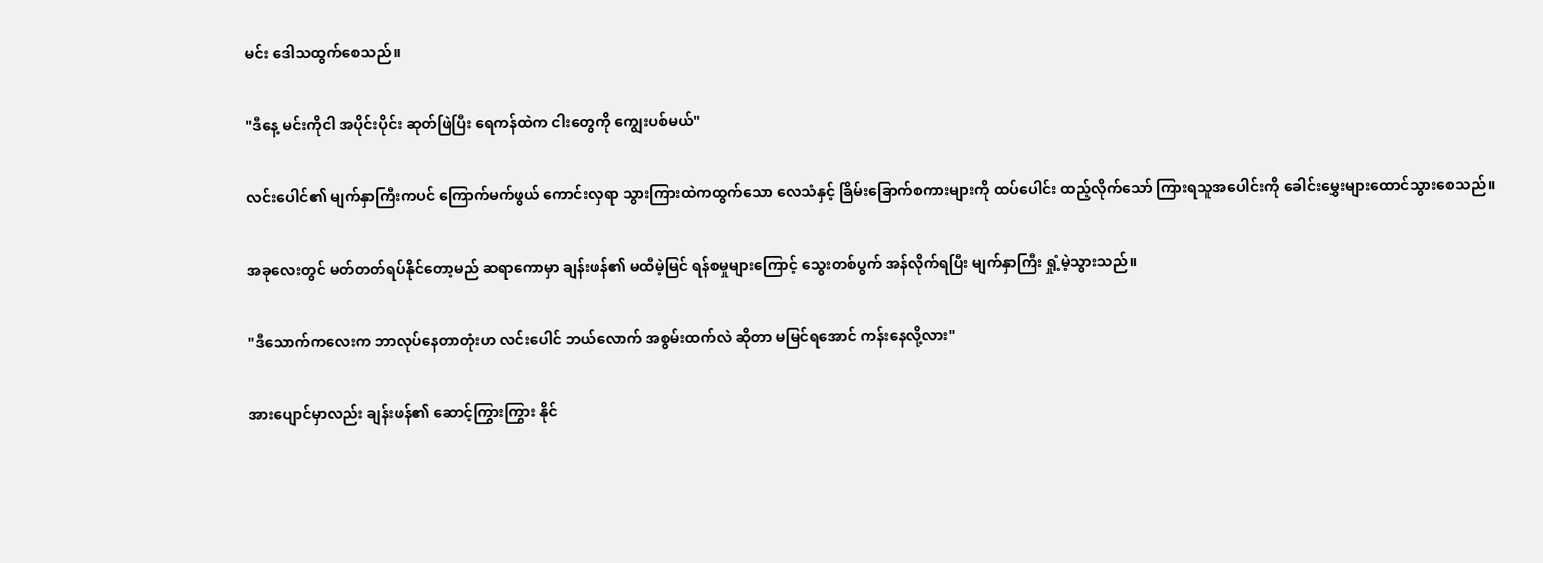မင်း ဒေါသထွက်စေသည်။

"ဒီနေ့ မင်းကိုငါ အပိုင်းပိုင်း ဆုတ်ဖြဲပြီး ရေကန်ထဲက ငါးတွေကို ကျွေးပစ်မယ်"

လင်းပေါင်၏ မျက်နှာကြီးကပင် ကြောက်မက်ဖွယ် ကောင်းလှရာ သွားကြားထဲကထွက်သော လေသံနှင့် ခြိမ်းခြောက်စကားများကို ထပ်ပေါင်း ထည့်လိုက်သော် ကြားရသူအပေါင်းကို ခေါင်းမွှေးများ‌ထောင်သွားစေသည်။

အခုလေးတွင် မတ်တတ်ရပ်နိုင်တော့မည် ဆရာကောမှာ ချန်းဖန်၏ မထီမဲ့မြင် ရန်စမှုများကြောင့် သွေးတစ်ပွက် အန်လိုက်ရပြီး မျက်နှာကြီး ရှုံ့မဲ့သွားသည်။

"ဒီသောက်ကလေးက ဘာလုပ်နေတာတုံးဟ လင်းပေါင် ဘယ်လောက် အစွမ်းထက်လဲ ဆိုတာ မမြင်ရအောင် ကန်းနေလို့လား"

အားပျောင်မှာလည်း ချန်းဖန်၏ ဆောင့်ကြွားကြွား နိုင်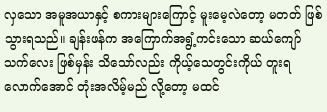လှသော အမူအယာနှင့် စကားများကြောင့် မူးမေ့လဲတော့ မတတ် ဖြစ်သွားရသည်။ ချန်းဖန်က အကြောက်အရွံ့ကင်းသော ဆယ်ကျော်သက်လေး ဖြစ်မှန်း သိသော်လည်း ကိုယ့်သေတွင်းကိုယ် တူးရလောက်အောင် တုံးအလိမ့်မည် လို့တော့ မထင်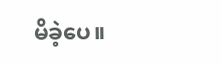မိခဲ့ပေ။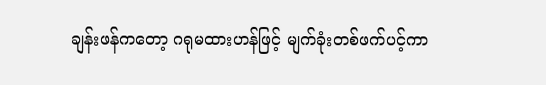ချန်းဖန်ကတော့ ဂရုမထားဟန်ဖြင့် မျက်ခုံးတစ်ဖက်ပင့်ကာ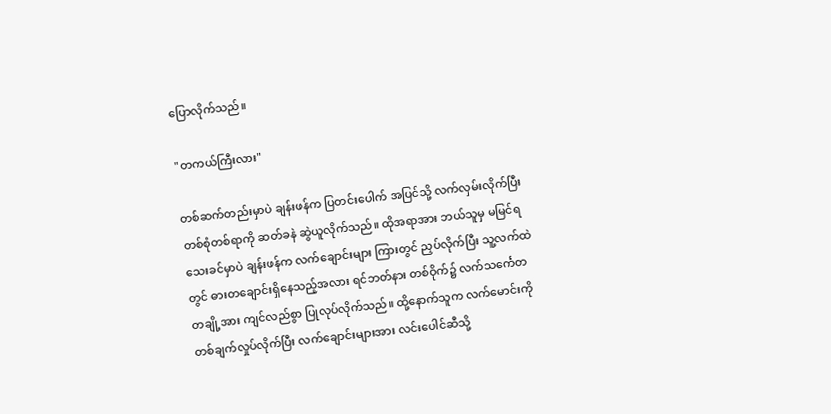ပြောလိုက်သည်။

"တကယ်ကြီးလား"

တစ်ဆက်တည်းမှာပဲ ချန်းဖန်က ပြတင်း‌ပေါက် အပြင်သို့ လက်လှမ်းလိုက်ပြီး တစ်စုံတစ်ရာကို ဆတ်ခနဲ ဆွဲယူလိုက်သည်။ ထိုအရာအား ဘယ်သူမှ မမြင်ရသေးခင်မှာပဲ ချန်းဖန်က လက်ချောင်းများ ကြားတွင် ညှပ်လိုက်ပြီး သူ့လက်ထဲတွင် ဓားတချောင်းရှိနေသည့်အလား ရင်ဘတ်နား တစ်ဝိုက်၌ လက်သ‌င်္ကေတ တချို့အား ကျင်လည်စွာ ပြုလုပ်လိုက်သည်။ ထို့နောက်သူက လက်မောင်းကို တစ်ချက်လှုပ်လိုက်ပြီး လက်ချောင်းများအား လင်းပေါင်ဆီသို့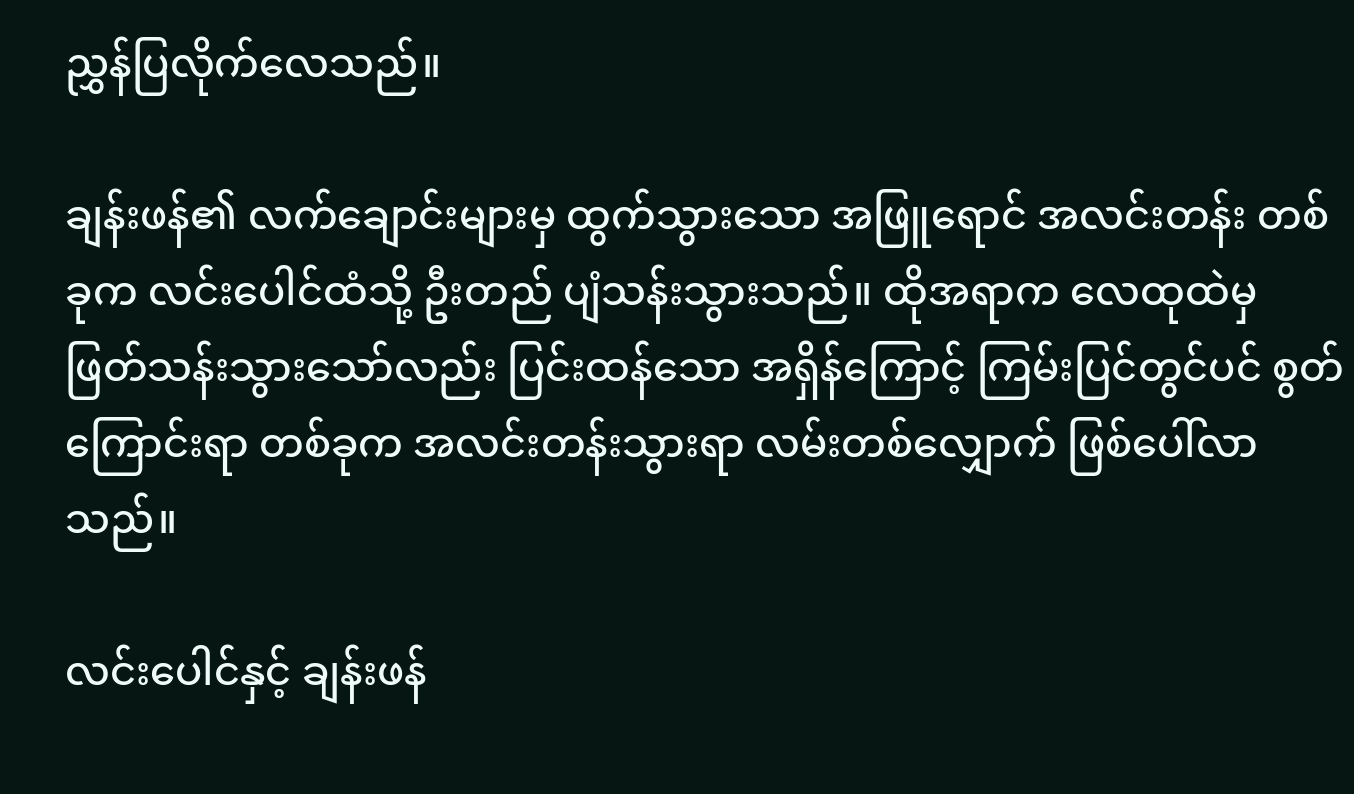ညွှန်ပြလိုက်လေသည်။

ချန်းဖန်၏ လက်ချောင်းများမှ ထွက်သွားသော အဖြူရောင် အလင်းတန်း တစ်ခုက လင်းပေါင်ထံသို့ ဦးတည် ပျံသန်းသွားသည်။ ထိုအရာက လေထုထဲမှ ဖြတ်သန်းသွားသော်လည်း ပြင်းထန်သော အရှိန်ကြောင့် ကြမ်းပြင်တွင်ပင် စွတ်ကြောင်းရာ တစ်ခုက အလင်းတန်းသွားရာ လမ်းတစ်လျှောက် ဖြစ်ပေါ်လာသည်။

လင်းပေါင်နှင့် ချန်းဖန်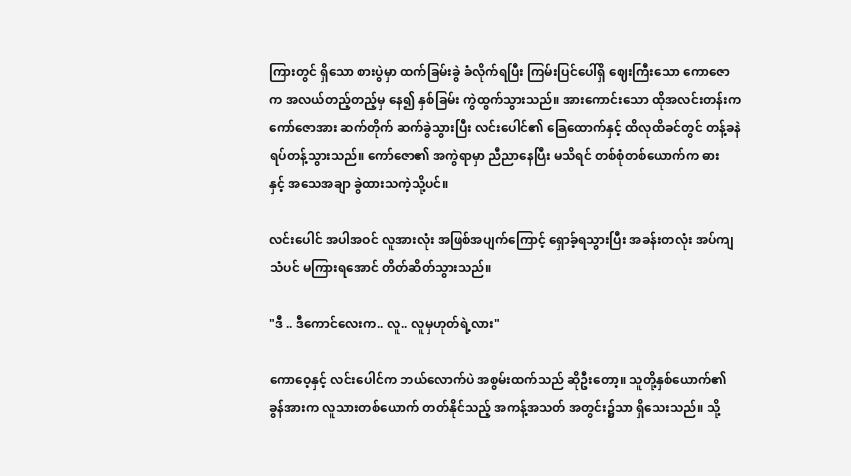ကြားတွင် ရှိသော စားပွဲမှာ ထက်ခြမ်းခွဲ ခံလိုက်ရပြီး ကြမ်းပြင်ပေါ်ရှိ ဈေးကြီးသော ကောဇောက အလယ်တည့်တည့်မှ နေ၍ နှစ်ခြမ်း ကွဲထွက်သွားသည်။ အားကောင်းသော ထိုအလင်းတန်းက ကော်‌ဇောအား ဆက်တိုက် ဆက်ခွဲသွားပြီး လင်းပေါင်၏ ခြေထောက်နှင့် ထိလုထိခင်တွင် တန့်ခနဲ ရပ်တန့်သွားသည်။ ကော်ဇော၏ အကွဲရာမှာ ညီညာနေပြီး မသိရင် တစ်စုံတစ်ယောက်က ဓားနှင့် ‌အသေအချာ ခွဲထားသကဲ့သို့ပင်။

လင်းပေါင် အပါအဝင် လူအားလုံး အဖြစ်အပျက်ကြောင့် ရှောခ့်ရသွားပြီး အခန်းတလုံး အပ်ကျသံပင် မကြားရအောင် တိတ်ဆိတ်သွားသည်။

"ဒီ .. ဒီကောင်လေးက.. လူ.. လူမှဟုတ်ရဲ့လား"

ကောဝေ့နှင့် လင်းပေါင်က ဘယ်လောက်ပဲ အစွမ်းထက်သည် ဆိုဦးတော့။ သူတို့နှစ်ယောက်၏ ခွန်အားက လူသားတစ်ယောက် တတ်နိုင်သည့် အကန့်အသတ် အတွင်း၌သာ ရှိသေးသည်။ သို့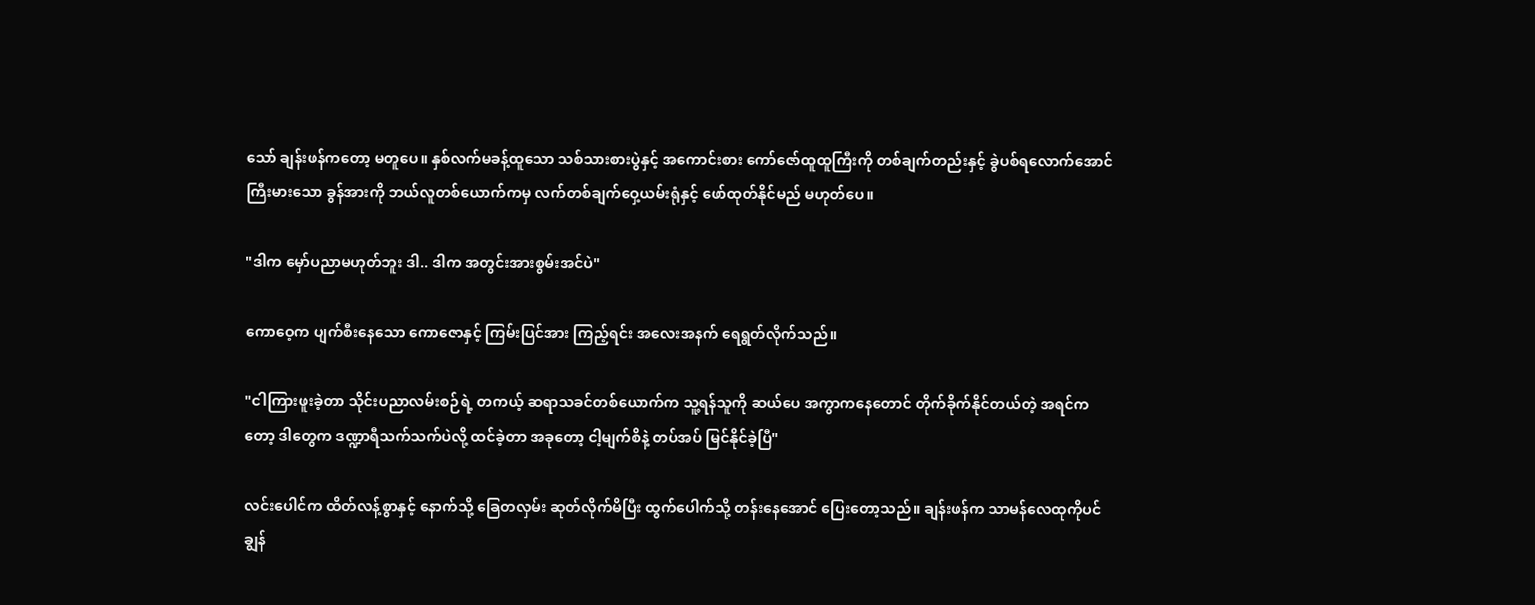သော် ချန်းဖန်ကတော့ မတူပေ။ နှစ်လက်မခန့်ထူသော သစ်သားစားပွဲနှင့် အကောင်းစား ကော်ဇော်ထူထူကြီးကို တစ်ချက်တည်းနှင့် ခွဲပစ်ရလောက်အောင် ကြီးမားသော ခွန်အားကို ဘယ်လူတစ်ယောက်ကမှ လက်တစ်ချက်ဝှေ့ယမ်းရုံနှင့် ဖော်ထုတ်နိုင်မည် မဟုတ်ပေ။

"ဒါက မှော်ပညာမဟုတ်ဘူး ဒါ.. ဒါက အတွင်းအားစွမ်းအင်ပဲ"

ကောဝေ့က ပျက်စီးနေသော ကောဇောနှင့် ကြမ်းပြင်အား ကြည့်ရင်း အလေးအနက် ရေရွတ်လိုက်သည်။

"ငါကြားဖူးခဲ့တာ သိုင်းပညာလမ်းစဉ်ရဲ့ တကယ့် ဆရာသခင်တစ်ယောက်က သူ့ရန်သူကို ဆယ်ပေ အကွာကနေတောင် တိုက်ခိုက်နိုင်တယ်တဲ့ အရင်ကတော့ ဒါတွေက ဒဏ္ဍာရီသက်သက်ပဲလို့ ထင်ခဲ့တာ အခုတော့ ငါ့မျက်စိနဲ့ တပ်အပ် မြင်နိုင်ခဲ့ပြီ"

လင်းပေါင်က ‌ထိတ်လန့်စွာနှင့် နောက်သို့ ခြေတလှမ်း ဆုတ်လိုက်မိပြီး ထွက်ပေါက်သို့ တန်းနေအောင် ပြေးတော့သည်။ ချန်းဖန်က သာမန်လေထုကိုပင် ချွန်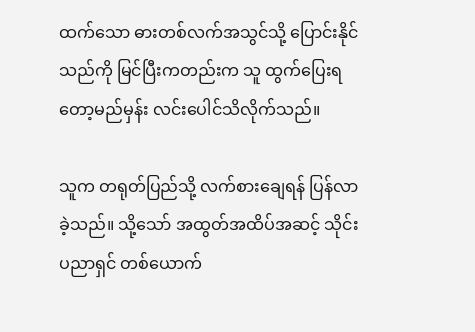ထက်သော ဓားတစ်လက်အသွင်သို့ ပြောင်းနိုင်သည်ကို မြင်ပြီးကတည်းက သူ ထွက်ပြေးရတော့မည်မှန်း လင်းပေါင်သိလိုက်သည်။

သူက တရုတ်ပြည်သို့ လက်စားချေရန် ပြန်လာခဲ့သည်။ သို့သော် အထွတ်အထိပ်အဆင့် သိုင်းပညာရှင် တစ်ယောက်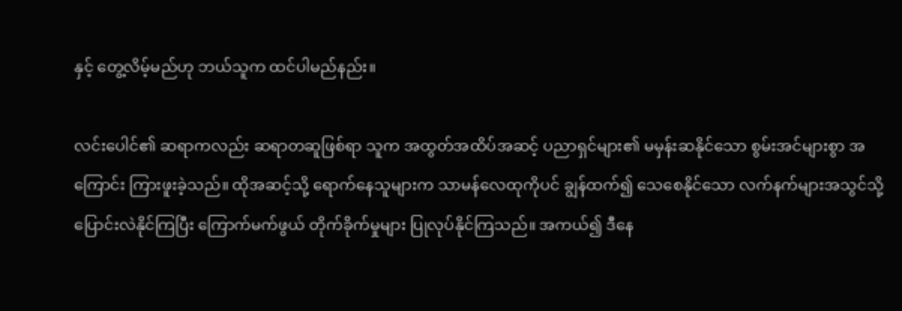နှင့် တွေ့လိမ့်မည်ဟု ဘယ်သူက ထင်ပါမည်နည်း။

လင်းပေါင်၏ ဆရာကလည်း ဆရာတဆူဖြစ်ရာ သူက အထွတ်အထိပ်အဆင့် ပညာရှင်များ၏ မမှန်းဆနိုင်သော စွမ်းအင်များစွာ အကြောင်း ကြားဖူးခဲ့သည်။ ထိုအဆင့်သို့ ရောက်နေသူများက သာမန်လေထုကိုပင် ချွန်ထက်၍ သေစေနိုင်သော လက်နက်များအသွင်သို့ ပြောင်းလဲနိုင်ကြပြီး ကြောက်မက်ဖွယ် တိုက်ခိုက်မှုများ ပြုလုပ်နိုင်ကြသည်။ အကယ်၍ ဒီနေ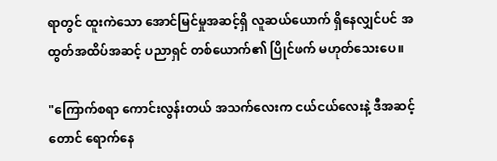ရာတွင် ထူးကဲသော အောင်မြင်မှုအဆင့်ရှိ လူဆယ်ယောက် ရှိနေလျှင်ပင် အထွတ်အထိပ်အဆင့် ပညာရှင် တစ်ယောက်၏ ပြိုင်ဖက် မဟုတ်သေးပေ။

"ကြောက်စရာ ကောင်းလွန်းတယ် အသက်လေးက ငယ်ငယ်လေးနဲ့ ဒီအဆင့်တောင် ရောက်နေ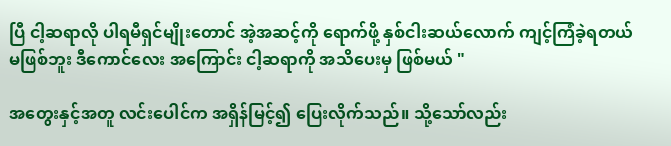ပြီ ငါ့ဆရာလို ပါရမီရှင်မျိုးတောင် အဲ့အဆင့်ကို ရောက်ဖို့ နှစ်ငါးဆယ်လောက် ကျင့်ကြံခဲ့ရတယ် မဖြစ်ဘူး ဒီကောင်လေး အကြောင်း ငါ့ဆရာကို အသိ‌ပေးမှ ဖြစ်မယ် "

အတွေးနှင့်အတူ လင်းပေါင်က အရှိန်မြင့်၍ ပြေးလိုက်သည်။ သို့သော်လည်း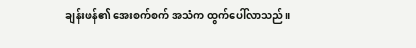ချန်းဖန်၏ အေးစက်စက် အသံက ထွက်ပေါ်လာသည်။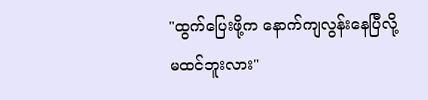"ထွက်ပြေးဖို့က နောက်ကျလွန်းနေပြီလို့ မထင်ဘူးလား"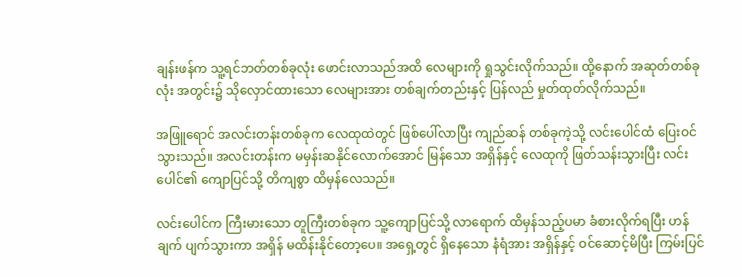ချန်းဖန်က သူ့ရင်ဘတ်တစ်ခုလုံး ဖောင်းလာသည်အထိ လေများကို ရှုသွင်းလိုက်သည်။ ထို့နောက် အဆုတ်တစ်ခုလုံး အတွင်း၌ သိုလှောင်ထားသော လေများအား တစ်ချက်တည်းနှင့် ပြန်လည် မှုတ်ထုတ်လိုက်သည်။

အဖြူရောင် အလင်းတန်းတစ်ခုက လေထုထဲတွင် ဖြစ်ပေါ်လာပြီး ကျည်ဆန် တစ်ခုကဲ့သို့ လင်းပေါင်ထံ ပြေးဝင်သွားသည်။ အလင်းတန်းက မမှန်းဆနိုင်လောက်အောင် မြန်သော အရှိန်နှင့် လေထုကို ဖြတ်သန်းသွားပြီး လင်းပေါင်၏ ကျောပြင်သို့ တိကျစွာ ထိမှန်လေသည်။

လင်းပေါင်က ကြီးမားသော တူကြီးတစ်ခုက သူ့ကျောပြင်သို့ လာရောက် ထိမှန်သည့်ပမာ ခံစားလိုက်ရပြီး ဟန်ချက် ပျက်သွားကာ အရှိန် မထိန်းနိုင်တော့ပေ။ အရှေ့တွင် ရှိနေသော နံရံအား အရှိန်နှင့် ဝင်ဆောင့်မိပြီး ကြမ်းပြင်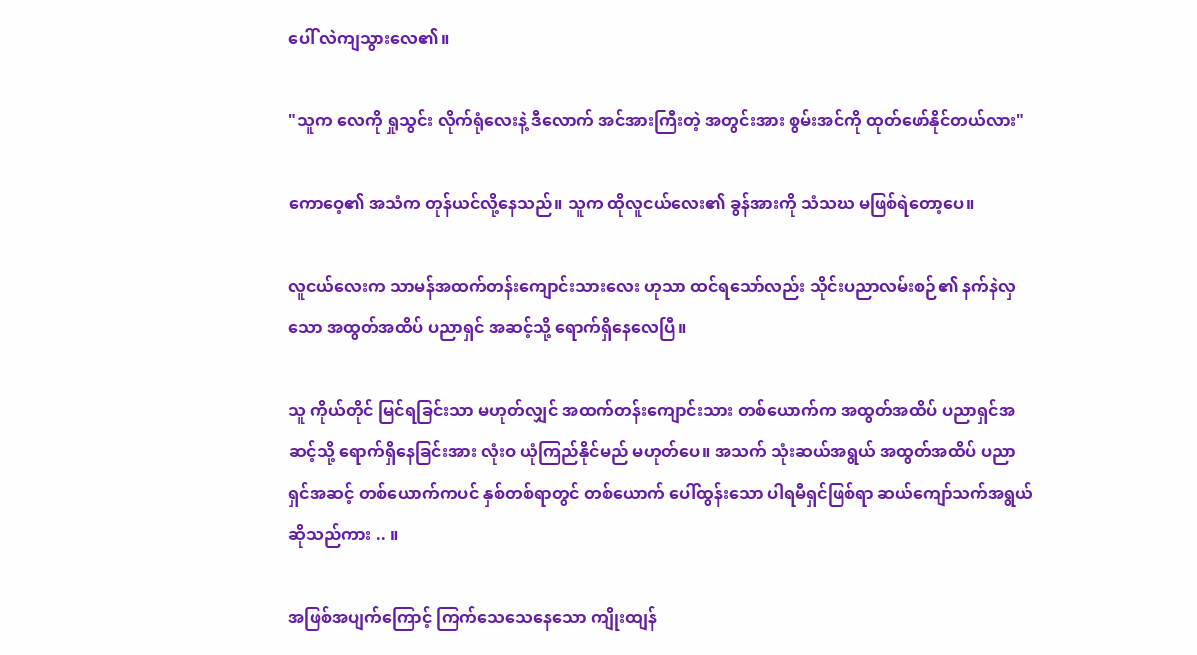ပေါ် လဲကျသွားလေ၏။

"သူက လေကို ရှုသွင်း လိုက်ရုံလေးနဲ့ ဒီလောက် အင်အားကြီးတဲ့ အတွင်းအား စွမ်းအင်ကို ထုတ်ဖော်နိုင်တယ်လား"

ကောဝေ့၏ အသံက တုန်ယင်လို့နေသည်။ သူက ထိုလူငယ်လေး၏ ခွန်အားကို သံသဃ မဖြစ်ရဲတော့ပေ။

လူငယ်လေးက သာမန်အထက်တန်းကျောင်းသားလေး ဟုသာ ထင်ရသော်လည်း သိုင်းပညာလမ်းစဉ်၏ နက်နဲလှသော အထွတ်အထိပ် ပညာရှင် အဆင့်သို့ ရောက်ရှိနေလေပြီ။

သူ ကိုယ်တိုင် မြင်ရခြင်းသာ မဟုတ်လျှင် အထက်တန်းကျောင်းသား တစ်ယောက်က အထွတ်အထိပ် ပညာရှင်အဆင့်သို့ ရောက်ရှိနေခြင်းအား လုံးဝ ယုံကြည်နိုင်မည် မဟုတ်ပေ။ အသက် သုံးဆယ်အရွယ် အထွတ်အထိပ် ပညာရှင်အဆင့် တစ်ယောက်ကပင် နှစ်တစ်ရာတွင် တစ်ယောက် ပေါ်ထွန်းသော ပါရမီရှင်ဖြစ်ရာ ဆယ်ကျော်သက်အရွယ် ဆိုသည်ကား .. ။

အဖြစ်အပျက်ကြောင့် ကြက်သေသေနေသော ကျိုးထျန်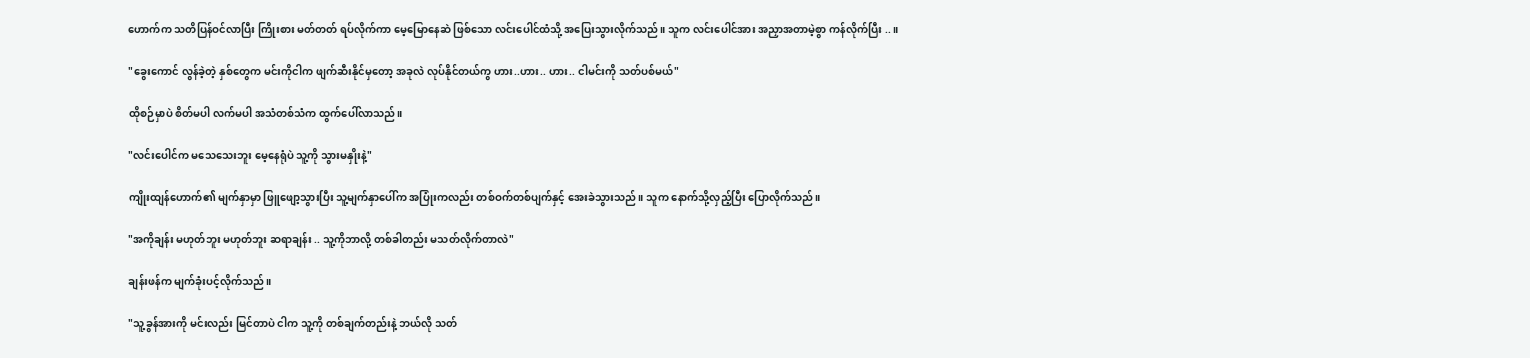ဟောက်က သတိပြန်ဝင်လာပြီး ကြိုးစား မတ်တတ် ရပ်လိုက်ကာ မေ့မြောနေဆဲ ဖြစ်သော လင်းပေါင်ထံသို့ အပြေးသွားလိုက်သည်။ သူက လင်းပေါင်အား အညှာအတာမဲ့စွာ ကန်လိုက်ပြီး ..။

"ခွေးကောင် လွန်ခဲ့တဲ့ နှစ်တွေက မင်းကိုငါက ဖျက်ဆီးနိုင်မှတော့ အခုလဲ လုပ်နိုင်တယ်ကွ ဟား..ဟား.. ဟား.. ငါမင်းကို သတ်ပစ်မယ်"

ထိုစဉ်မှာပဲ စိတ်မပါ လက်မပါ အသံတစ်သံက ထွက်ပေါ်လာသည်။

"လင်းပေါင်က မသေသေးဘူး မေ့နေရုံပဲ သူ့ကို သွားမနှိုးနဲ့"

ကျိုးထျန်ဟောက်၏ မျက်နှာမှာ ဖြူဖျော့သွားပြီး သူ့မျက်နှာပေါ်က အပြုံးကလည်း တစ်ဝက်တစ်ပျက်နှင့် အေးခဲသွားသည်။ သူက နောက်သို့လှည့်ပြီး ပြောလိုက်သည်။

"အကိုချန်း မဟုတ်ဘူး မဟုတ်ဘူး ဆရာချန်း .. သူ့ကိုဘာလို့ တစ်ခါတည်း မသတ်လိုက်တာလဲ"

ချန်းဖန်က မျက်ခုံးပင့်လိုက်သည်။

"သူ့ခွန်အားကို မင်းလည်း မြင်တာပဲ ငါက သူ့ကို တစ်ချက်တည်းနဲ့ ဘယ်လို သတ်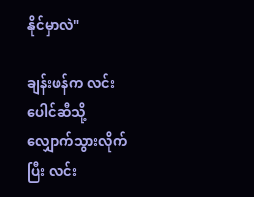နိုင်မှာလဲ"

ချန်းဖန်က လင်းပေါင်ဆီသို့ လျှောက်သွားလိုက်ပြီး လင်း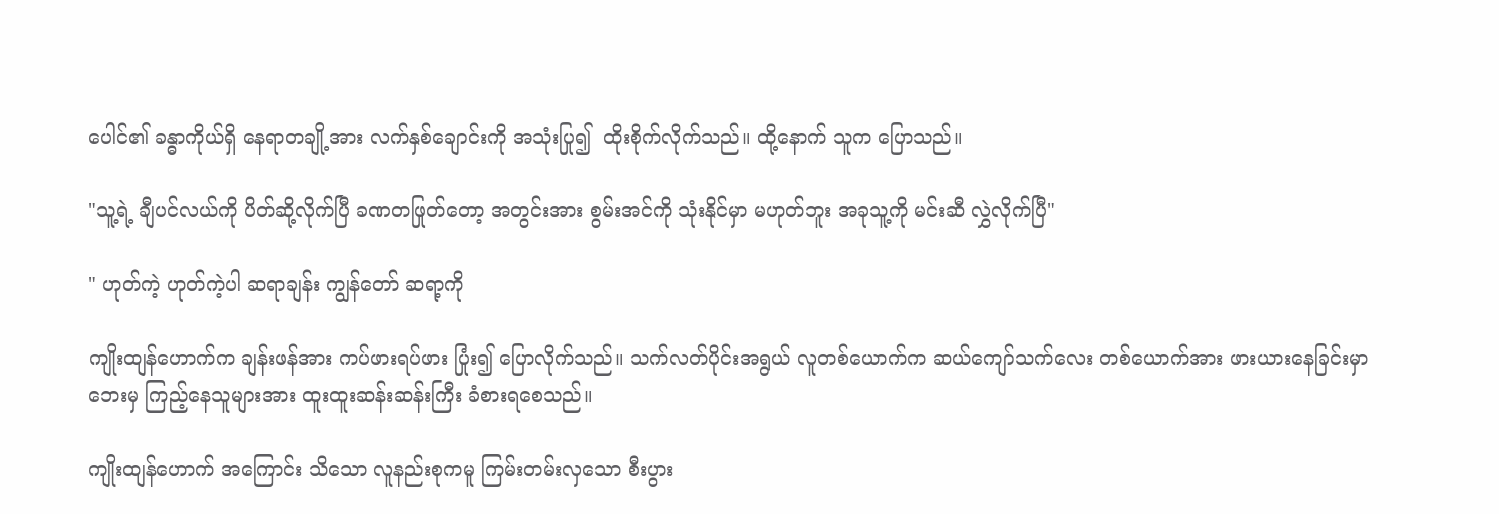ပေါင်၏ ခန္ဓာကိုယ်ရှိ နေရာတချို့အား လက်နှစ်ချောင်းကို အသုံးပြု၍  ထိုးစိုက်လိုက်သည်။ ထို့နောက် သူက ပြောသည်။

"သူ့ရဲ့ ချီပင်လယ်ကို ပိတ်ဆို့လိုက်ပြီ ခဏတဖြုတ်တော့ အတွင်းအား စွမ်းအင်ကို သုံးနိုင်မှာ မဟုတ်ဘူး အခုသူ့ကို မင်းဆီ လွှဲလိုက်ပြီ"

" ဟုတ်ကဲ့ ဟုတ်ကဲ့ပါ ဆရာချန်း ကျွန်တော် ဆရာ့ကို

ကျိုးထျန်ဟောက်က ချန်းဖန်အား ကပ်ဖားရပ်ဖား ပြုံး၍ ပြောလိုက်သည်။ သက်လတ်ပိုင်းအရွယ် လူတစ်ယောက်က ဆယ်ကျော်သက်လေး တစ်ယောက်အား ဖားယားနေခြင်းမှာ ဘေးမှ ကြည့်နေသူများအား ထူးထူးဆန်းဆန်းကြီး ခံစားရစေသည်။

ကျိုးထျန်ဟောက် အကြောင်း သိသော လူနည်းစုကမူ ကြမ်းတမ်းလှသော စီးပွား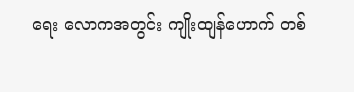ရေး လောကအတွင်း ကျိုးထျန်‌ဟောက် တစ်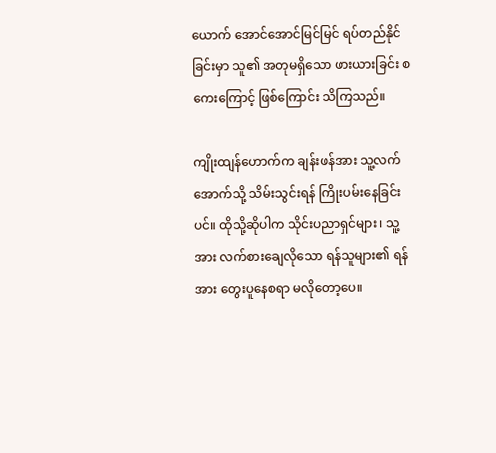ယောက် အောင်အောင်မြင်မြင် ရပ်တည်နိုင်ခြင်းမှာ သူ၏ အတုမရှိသော ဖားယားခြင်း‌ စကေးကြောင့် ဖြစ်ကြောင်း သိကြသည်။

ကျိုးထျန်ဟောက်က ချန်းဖန်အား သူ့လက်အောက်သို့ သိမ်းသွင်းရန် ကြိုးပမ်းနေခြင်းပင်။ ထိုသို့ဆိုပါက သိုင်းပညာရှင်များ၊ သူ့အား လက်စားချေလိုသော ရန်သူများ၏ ရန်အား တွေးပူနေစရာ မလိုတော့ပေ။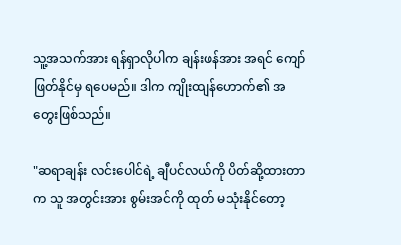သူ့အသက်အား ရန်ရှာလိုပါက ချန်းဖန်အား အရင် ကျော်ဖြတ်နိုင်မှ ရပေမည်။ ဒါက ကျိုးထျန်ဟောက်၏ အတွေးဖြစ်သည်။

"ဆရာချန်း လင်းပေါင်ရဲ့ ချီပင်လယ်ကို ပိတ်ဆို့ထားတာက သူ အတွင်းအား စွမ်းအင်ကို ထုတ် မသုံးနိုင်တော့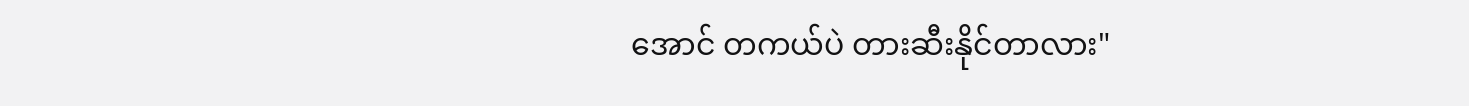အောင် တကယ်ပဲ တားဆီးနိုင်တာလား"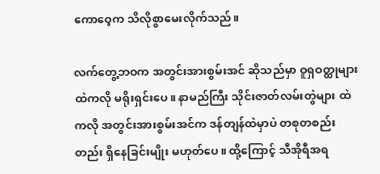ကောဝေ့က သိလိုစွာမေးလိုက်သည်။

လက်တွေ့ဘဝက အတွင်းအားစွမ်းအင် ဆိုသည်မှာ ဝူရှဝတ္ထုများထဲကလို မရိုးရှင်းပေ။ နာမည်ကြီး သိုင်းဇာတ်လမ်းတွဲများ ထဲကလို အတွင်းအားစွမ်းအင်က ဒန်တျန်ထဲမှာပဲ တစုတစည်းတည်း ရှိနေခြင်းမျိုး မဟုတ်ပေ။ ထို့ကြောင့် သီအိုရီအရ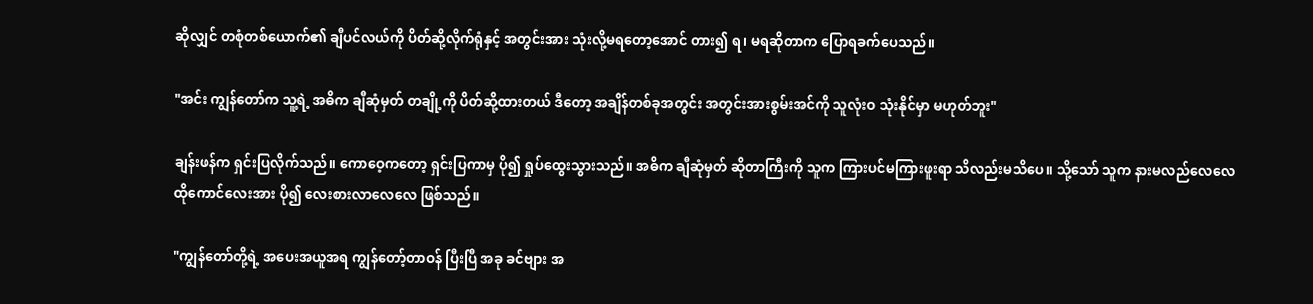ဆိုလျှင် တစုံတစ်ယောက်၏ ချီပင်လယ်ကို ပိတ်ဆို့လိုက်ရုံနှင့် အတွင်းအား သုံးလို့မရတော့အောင် တား၍ ရ၊ မရဆိုတာက ပြောရခက်ပေသည်။

"အင်း ကျွန်တော်က သူ့ရဲ့ အဓိက ချီဆုံမှတ် တချို့ကို ပိတ်ဆို့ထားတယ် ဒီတော့ အချိန်တစ်ခုအတွင်း အတွင်းအားစွမ်းအင်ကို သူလုံးဝ သုံးနိုင်မှာ မဟုတ်ဘူး"

ချန်းဖန်က ရှင်းပြလိုက်သည်။ ကောဝေ့ကတော့ ရှင်းပြကာမှ ပို၍ ရှုပ်ထွေးသွားသည်။ အဓိက ချီဆုံမှတ် ဆိုတာကြီးကို သူက ကြားပင်မကြားဖူးရာ သိလည်းမသိပေ။ သို့သော် သူက နားမလည်လေလေ ထိုကောင်လေးအား ပို၍ လေးစားလာလေလေ ဖြစ်သည်။

"ကျွန်တော်တို့ရဲ့ အပေးအယူအရ ကျွန်တော့်တာဝန် ပြီးပြီ အခု ခင်ဗျား အ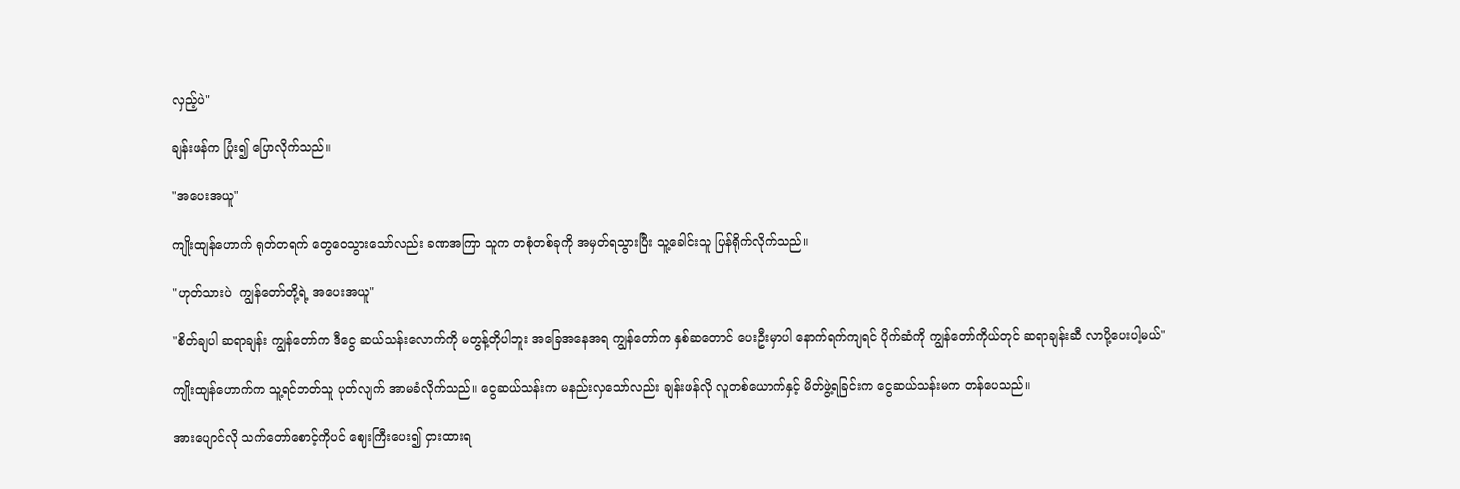လှည့်ပဲ"

ချန်းဖန်က ပြုံး၍ ပြောလိုက်သည်။

"အပေးအယူ"

ကျိုးထျန်ဟောက် ရုတ်တရက် တွေဝေသွားသော်လည်း ခဏအကြာ သူက တစုံတစ်ခုကို အမှတ်ရသွားပြီး သူ့ခေါင်းသူ ပြန်ရိုက်လိုက်သည်။

"ဟုတ်သားပဲ  ကျွန်တော်တို့ရဲ့ အပေးအယူ"

"စိတ်‌ချပါ ဆရာချန်း ကျွန်တော်က ဒီငွေ ဆယ်သန်းလောက်ကို မတွန့်တိုပါဘူး အခြေအနေအရ ကျွန်တော်က နှစ်ဆတောင် ပေးဦးမှာပါ နောက်ရက်ကျရင် ပိုက်ဆံကို ကျွန်တော်ကိုယ်တုင် ဆရာချန်းဆီ လာပို့ပေးပါ့မယ်"

ကျိုးထျန်ဟောက်က သူ့ရင်ဘတ်သူ ပုတ်လျက် အာမခံလိုက်သည်။ ငွေဆယ်သန်းက မနည်းလှသော်လည်း ချန်းဖန်လို လူတစ်ယောက်နှင့် မိတ်ဖွဲ့ရခြင်းက ငွေဆယ်သန်းမက တန်ပေသည်။

အားပျောင်လို သက်တော်စောင့်ကိုပင် ဈေးကြီးပေး၍ ငှားထားရ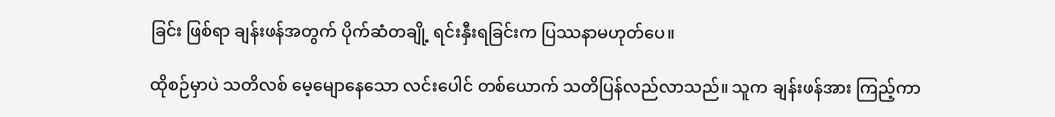ခြင်း ဖြစ်ရာ ချန်းဖန်အတွက် ပိုက်ဆံတချို့ ရင်းနှီးရခြင်းက ပြဿနာမဟုတ်ပေ။

ထိုစဉ်မှာပဲ သတိလစ် မေ့မျောနေသော လင်းပေါင် တစ်ယောက် သတိပြန်လည်လာသည်။ သူက ချန်းဖန်အား ကြည့်ကာ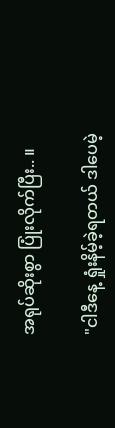အရုပ်ဆိုးစွာ ပြုံးလိုက်ပြီး.. ။

"ငါဒီနေ့ ရှုံးနိမ့်ခဲ့ရတယ် ဒါပေမဲ့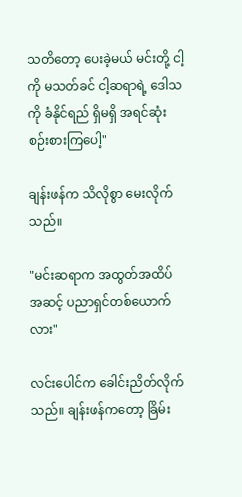သတိတော့ ပေးခဲ့မယ် မင်းတို့ ငါ့ကို မသတ်ခင် ငါ့ဆရာရဲ့ ဒေါသကို ခံနိုင်ရည် ရှိမရှိ အရင်ဆုံး စဉ်းစားကြပေါ့"

ချန်းဖန်က သိလိုစွာ မေးလိုက်သည်။

"မင်းဆရာက အထွတ်အထိပ် အဆင့် ပညာရှင်တစ်ယောက်လား"

လင်းပေါင်က ခေါင်းညိတ်လိုက်သည်။ ချန်းဖန်ကတော့ ခြိမ်း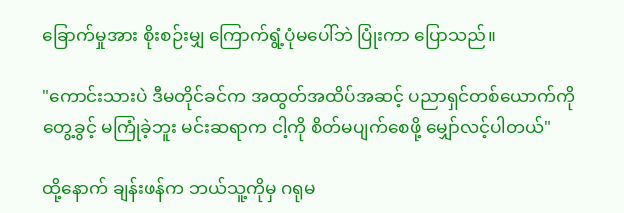ခြောက်မှုအား စိုးစဉ်းမျှ ကြောက်ရွံ့ပုံမပေါ်ဘဲ ပြုံးကာ ပြောသည်။

"ကောင်းသားပဲ ဒီမတိုင်ခင်က အထွတ်အထိပ်အဆင့် ပညာရှင်တစ်ယောက်ကို တွေ့ခွင့် မကြုံခဲ့ဘူး မင်းဆရာက ငါ့ကို စိတ်မပျက်စေဖို့ မျှော်လင့်ပါတယ်"

ထို့နောက် ချန်းဖန်က ဘယ်သူ့ကိုမှ ဂရုမ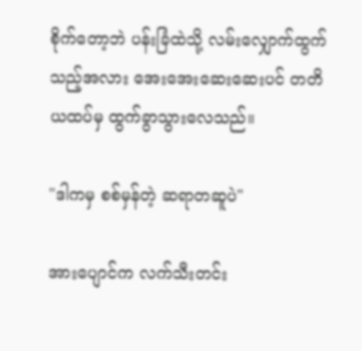စိုက်တော့ဘဲ ပန်းခြံထဲသို့ လမ်းလျှောက်ထွက်သည့်အလား အေးအေးဆေးဆေးပင် တတိယထပ်မှ ထွက်ခွာသွားလေသည်။

"ဒါကမှ စစ်မှန်တဲ့ ဆရာတဆူပဲ"

အားပျောင်က လက်သီးတင်း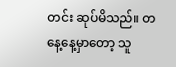တင်း ဆုပ်မိသည်။ တနေ့နေ့မှာတော့ သူ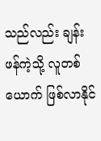သည်လည်း ချန်းဖန်ကဲ့သို့ လူတစ်ယောက် ဖြစ်လာနိုင်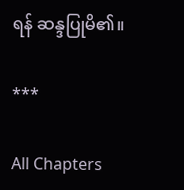ရန် ဆန္ဒပြုမိ၏။

***

All Chapters